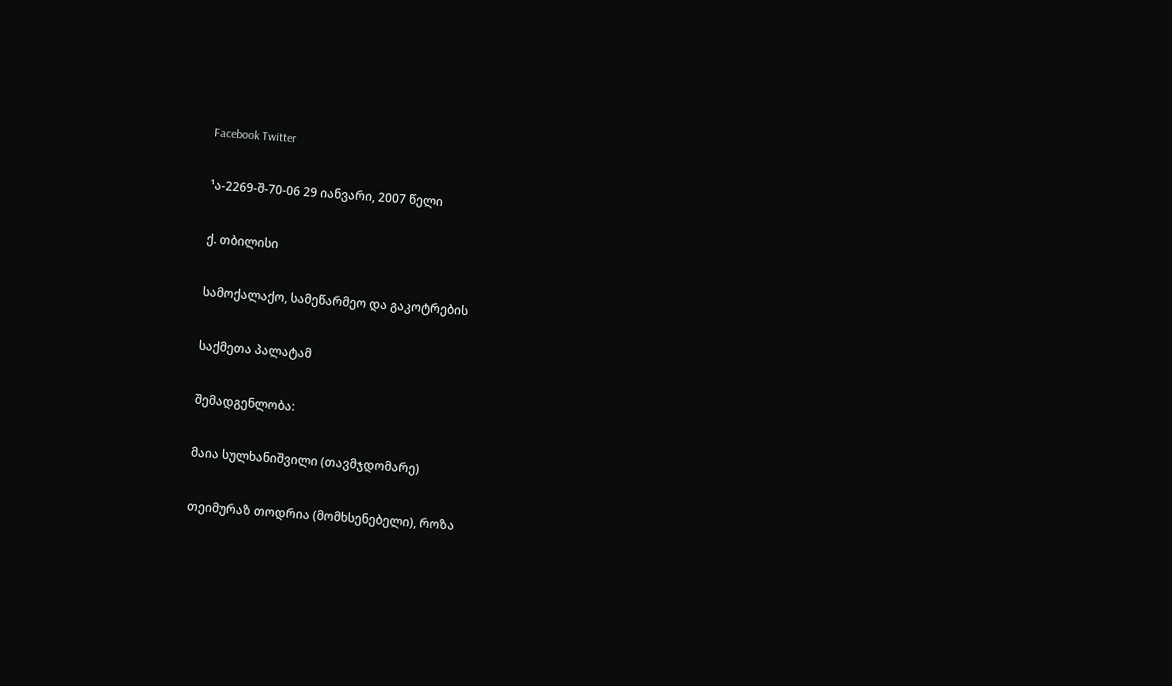Facebook Twitter

¹ა-2269-შ-70-06 29 იანვარი, 2007 წელი

ქ. თბილისი

სამოქალაქო, სამეწარმეო და გაკოტრების

საქმეთა პალატამ

შემადგენლობა:

მაია სულხანიშვილი (თავმჯდომარე)

თეიმურაზ თოდრია (მომხსენებელი), როზა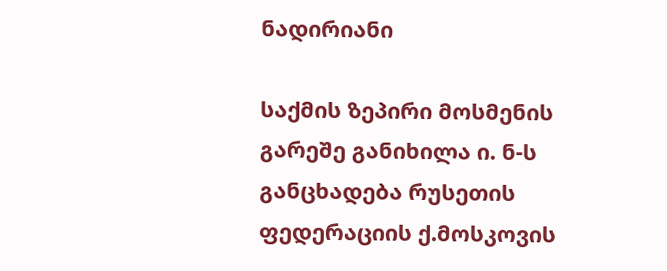ნადირიანი

საქმის ზეპირი მოსმენის გარეშე განიხილა ი. ნ-ს განცხადება რუსეთის ფედერაციის ქ.მოსკოვის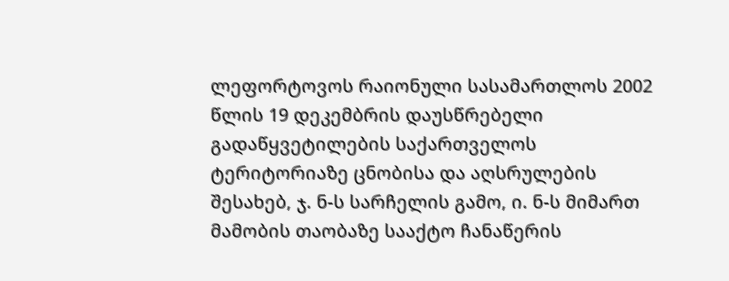ლეფორტოვოს რაიონული სასამართლოს 2002 წლის 19 დეკემბრის დაუსწრებელი გადაწყვეტილების საქართველოს ტერიტორიაზე ცნობისა და აღსრულების შესახებ, ჯ. ნ-ს სარჩელის გამო, ი. ნ-ს მიმართ მამობის თაობაზე სააქტო ჩანაწერის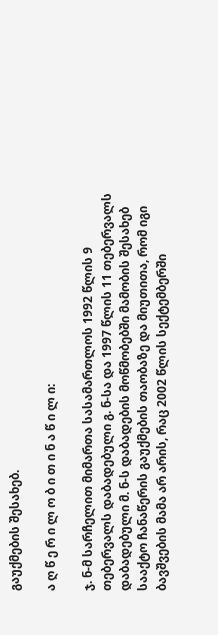გაუქმების შესახებ.

ა ღ წ ე რ ი ლ ო ბ ი თ ი ნ ა წ ი ლ ი:

ჯ. ნ-მ სარჩელით მიმართა სასამართლოს 1992 წლის 9 თებერვალს დაბადებული გ. ნ-სა და 1997 წლის 11 თებერვალს დაბადებული მ. ნ-ს დაბადების მოწმობებში მამობის შესახებ სააქტო ჩანაწერის გაუქმების თაობაზე და მიუთითა, რომ იგი ბავშვების მამა არ არის, რაც 2002 წლის სექტემბერში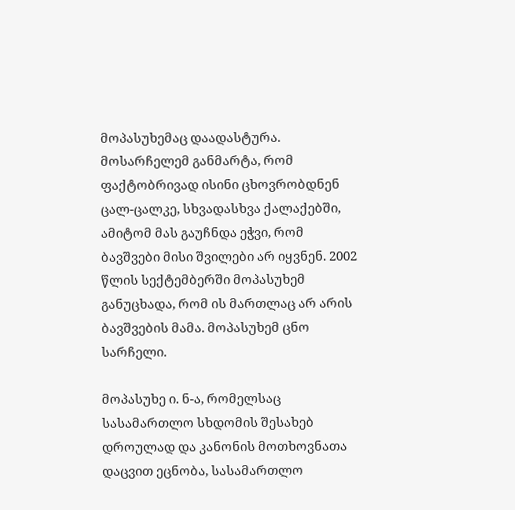მოპასუხემაც დაადასტურა. მოსარჩელემ განმარტა, რომ ფაქტობრივად ისინი ცხოვრობდნენ ცალ-ცალკე, სხვადასხვა ქალაქებში, ამიტომ მას გაუჩნდა ეჭვი, რომ ბავშვები მისი შვილები არ იყვნენ. 2002 წლის სექტემბერში მოპასუხემ განუცხადა, რომ ის მართლაც არ არის ბავშვების მამა. მოპასუხემ ცნო სარჩელი.

მოპასუხე ი. ნ-ა, რომელსაც სასამართლო სხდომის შესახებ დროულად და კანონის მოთხოვნათა დაცვით ეცნობა, სასამართლო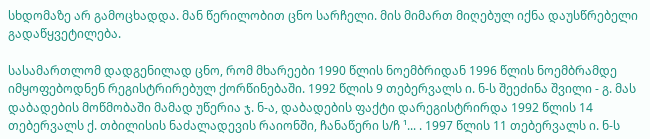სხდომაზე არ გამოცხადდა. მან წერილობით ცნო სარჩელი. მის მიმართ მიღებულ იქნა დაუსწრებელი გადაწყვეტილება.

სასამართლომ დადგენილად ცნო, რომ მხარეები 1990 წლის ნოემბრიდან 1996 წლის ნოემბრამდე იმყოფებოდნენ რეგისტრირებულ ქორწინებაში. 1992 წლის 9 თებერვალს ი. ნ-ს შეეძინა შვილი - გ. მას დაბადების მოწმობაში მამად უწერია ჯ. ნ-ა, დაბადების ფაქტი დარეგისტრირდა 1992 წლის 14 თებერვალს ქ. თბილისის ნაძალადევის რაიონში, ჩანაწერი ს/ჩ ¹... . 1997 წლის 11 თებერვალს ი. ნ-ს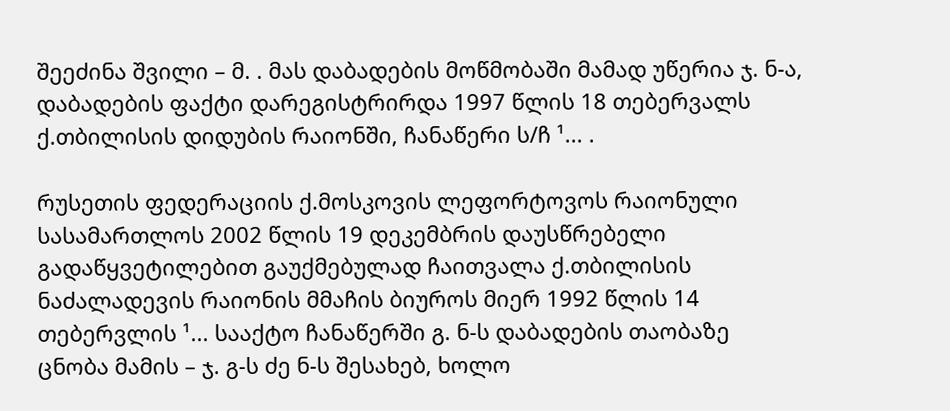შეეძინა შვილი – მ. . მას დაბადების მოწმობაში მამად უწერია ჯ. ნ-ა, დაბადების ფაქტი დარეგისტრირდა 1997 წლის 18 თებერვალს ქ.თბილისის დიდუბის რაიონში, ჩანაწერი ს/ჩ ¹... .

რუსეთის ფედერაციის ქ.მოსკოვის ლეფორტოვოს რაიონული სასამართლოს 2002 წლის 19 დეკემბრის დაუსწრებელი გადაწყვეტილებით გაუქმებულად ჩაითვალა ქ.თბილისის ნაძალადევის რაიონის მმაჩის ბიუროს მიერ 1992 წლის 14 თებერვლის ¹... სააქტო ჩანაწერში გ. ნ-ს დაბადების თაობაზე ცნობა მამის – ჯ. გ-ს ძე ნ-ს შესახებ, ხოლო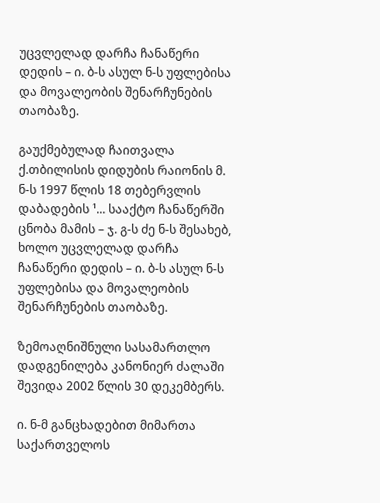უცვლელად დარჩა ჩანაწერი დედის – ი. ბ-ს ასულ ნ-ს უფლებისა და მოვალეობის შენარჩუნების თაობაზე.

გაუქმებულად ჩაითვალა ქ.თბილისის დიდუბის რაიონის მ. ნ-ს 1997 წლის 18 თებერვლის დაბადების ¹... სააქტო ჩანაწერში ცნობა მამის – ჯ. გ-ს ძე ნ-ს შესახებ, ხოლო უცვლელად დარჩა ჩანაწერი დედის – ი. ბ-ს ასულ ნ-ს უფლებისა და მოვალეობის შენარჩუნების თაობაზე.

ზემოაღნიშნული სასამართლო დადგენილება კანონიერ ძალაში შევიდა 2002 წლის 30 დეკემბერს.

ი. ნ-მ განცხადებით მიმართა საქართველოს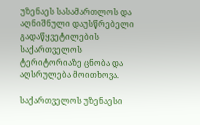უზენაეს სასამართლოს და აღნიშნული დაუსწრებელი გადაწყვეტილების საქართველოს ტერიტორიაზე ცნობა და აღსრულება მოითხოვა.

საქართველოს უზენაესი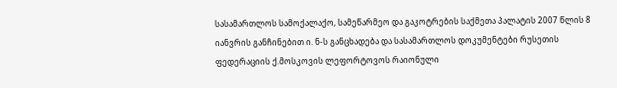სასამართლოს სამოქალაქო, სამეწარმეო და გაკოტრების საქმეთა პალატის 2007 წლის 8 იანვრის განჩინებით ი. ნ-ს განცხადება და სასამართლოს დოკუმენტები რუსეთის ფედერაციის ქ.მოსკოვის ლეფორტოვოს რაიონული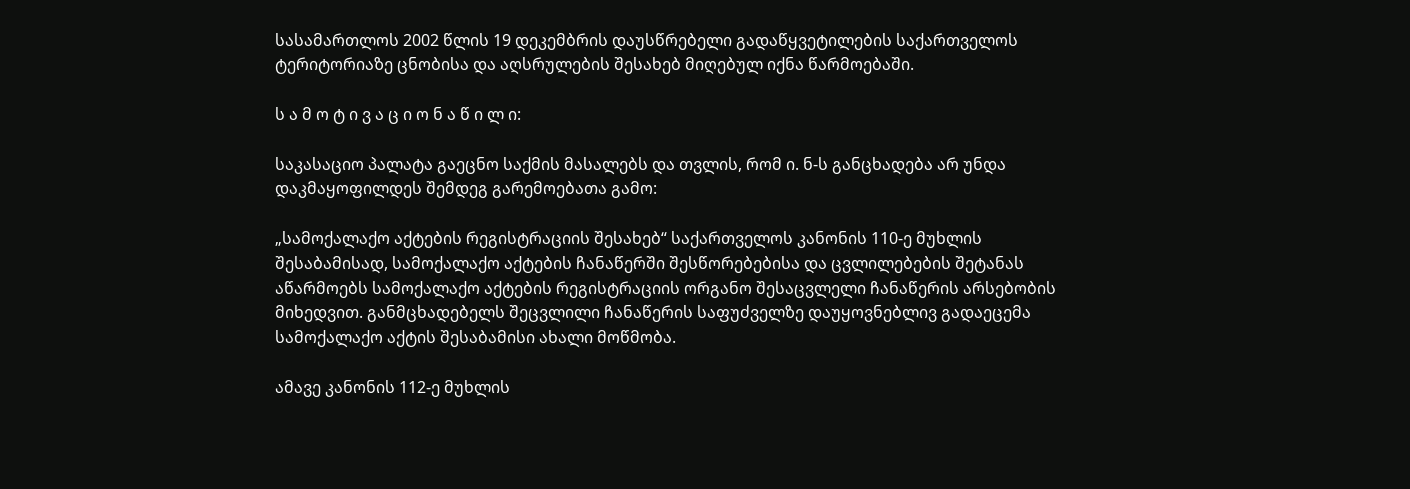სასამართლოს 2002 წლის 19 დეკემბრის დაუსწრებელი გადაწყვეტილების საქართველოს ტერიტორიაზე ცნობისა და აღსრულების შესახებ მიღებულ იქნა წარმოებაში.

ს ა მ ო ტ ი ვ ა ც ი ო ნ ა წ ი ლ ი:

საკასაციო პალატა გაეცნო საქმის მასალებს და თვლის, რომ ი. ნ-ს განცხადება არ უნდა დაკმაყოფილდეს შემდეგ გარემოებათა გამო:

„სამოქალაქო აქტების რეგისტრაციის შესახებ“ საქართველოს კანონის 110-ე მუხლის შესაბამისად, სამოქალაქო აქტების ჩანაწერში შესწორებებისა და ცვლილებების შეტანას აწარმოებს სამოქალაქო აქტების რეგისტრაციის ორგანო შესაცვლელი ჩანაწერის არსებობის მიხედვით. განმცხადებელს შეცვლილი ჩანაწერის საფუძველზე დაუყოვნებლივ გადაეცემა სამოქალაქო აქტის შესაბამისი ახალი მოწმობა.

ამავე კანონის 112-ე მუხლის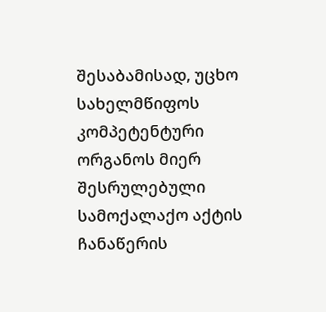შესაბამისად, უცხო სახელმწიფოს კომპეტენტური ორგანოს მიერ შესრულებული სამოქალაქო აქტის ჩანაწერის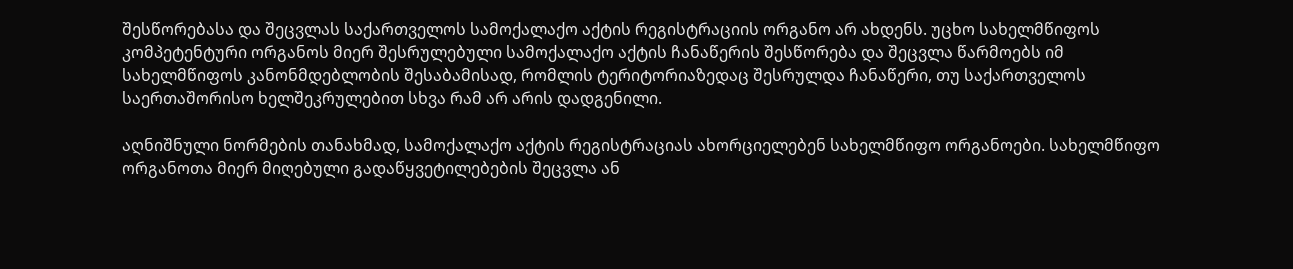შესწორებასა და შეცვლას საქართველოს სამოქალაქო აქტის რეგისტრაციის ორგანო არ ახდენს. უცხო სახელმწიფოს კომპეტენტური ორგანოს მიერ შესრულებული სამოქალაქო აქტის ჩანაწერის შესწორება და შეცვლა წარმოებს იმ სახელმწიფოს კანონმდებლობის შესაბამისად, რომლის ტერიტორიაზედაც შესრულდა ჩანაწერი, თუ საქართველოს საერთაშორისო ხელშეკრულებით სხვა რამ არ არის დადგენილი.

აღნიშნული ნორმების თანახმად, სამოქალაქო აქტის რეგისტრაციას ახორციელებენ სახელმწიფო ორგანოები. სახელმწიფო ორგანოთა მიერ მიღებული გადაწყვეტილებების შეცვლა ან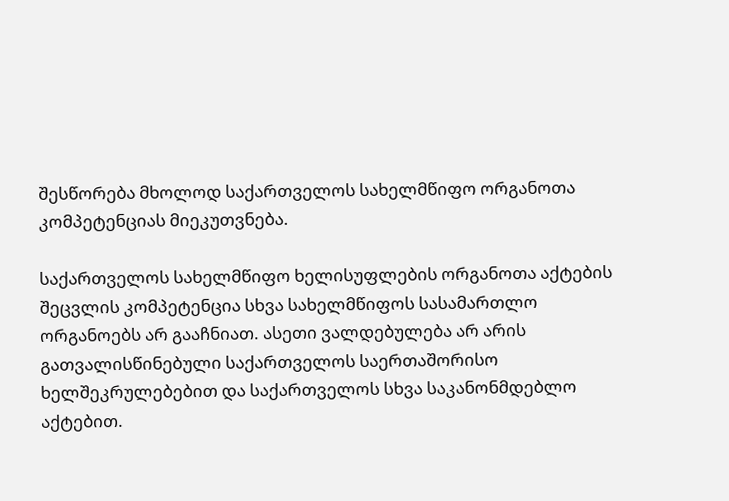შესწორება მხოლოდ საქართველოს სახელმწიფო ორგანოთა კომპეტენციას მიეკუთვნება.

საქართველოს სახელმწიფო ხელისუფლების ორგანოთა აქტების შეცვლის კომპეტენცია სხვა სახელმწიფოს სასამართლო ორგანოებს არ გააჩნიათ. ასეთი ვალდებულება არ არის გათვალისწინებული საქართველოს საერთაშორისო ხელშეკრულებებით და საქართველოს სხვა საკანონმდებლო აქტებით.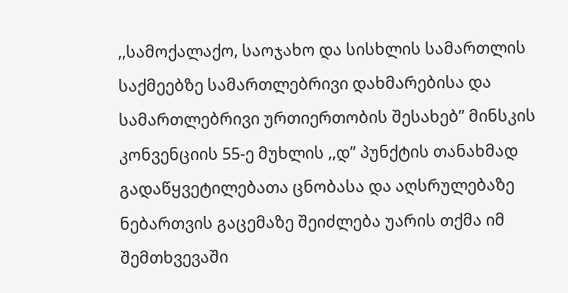,,სამოქალაქო, საოჯახო და სისხლის სამართლის საქმეებზე სამართლებრივი დახმარებისა და სამართლებრივი ურთიერთობის შესახებ” მინსკის კონვენციის 55-ე მუხლის ,,დ” პუნქტის თანახმად გადაწყვეტილებათა ცნობასა და აღსრულებაზე ნებართვის გაცემაზე შეიძლება უარის თქმა იმ შემთხვევაში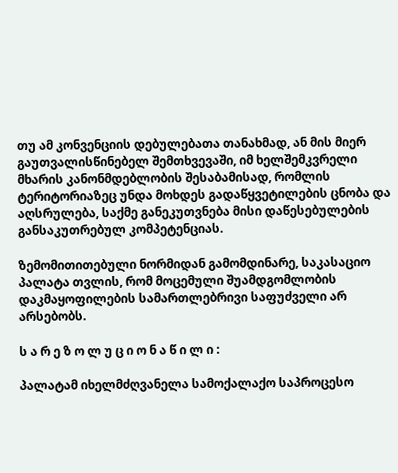თუ ამ კონვენციის დებულებათა თანახმად, ან მის მიერ გაუთვალისწინებელ შემთხვევაში, იმ ხელშემკვრელი მხარის კანონმდებლობის შესაბამისად, რომლის ტერიტორიაზეც უნდა მოხდეს გადაწყვეტილების ცნობა და აღსრულება, საქმე განეკუთვნება მისი დაწესებულების განსაკუთრებულ კომპეტენციას.

ზემომითითებული ნორმიდან გამომდინარე, საკასაციო პალატა თვლის, რომ მოცემული შუამდგომლობის დაკმაყოფილების სამართლებრივი საფუძველი არ არსებობს.

ს ა რ ე ზ ო ლ უ ც ი ო ნ ა წ ი ლ ი :

პალატამ იხელმძღვანელა სამოქალაქო საპროცესო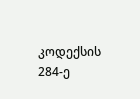კოდექსის 284-ე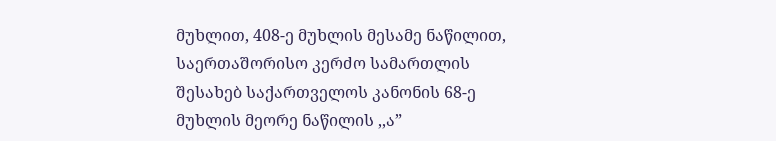მუხლით, 408-ე მუხლის მესამე ნაწილით, საერთაშორისო კერძო სამართლის შესახებ საქართველოს კანონის 68-ე მუხლის მეორე ნაწილის ,,ა”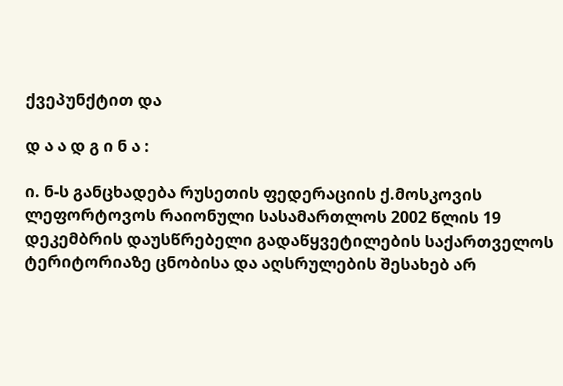ქვეპუნქტით და

დ ა ა დ გ ი ნ ა :

ი. ნ-ს განცხადება რუსეთის ფედერაციის ქ.მოსკოვის ლეფორტოვოს რაიონული სასამართლოს 2002 წლის 19 დეკემბრის დაუსწრებელი გადაწყვეტილების საქართველოს ტერიტორიაზე ცნობისა და აღსრულების შესახებ არ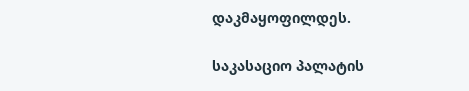დაკმაყოფილდეს.

საკასაციო პალატის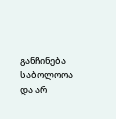განჩინება საბოლოოა და არ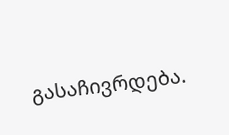გასაჩივრდება.